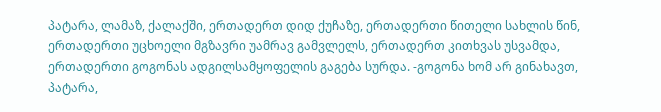პატარა, ლამაზ, ქალაქში, ერთადერთ დიდ ქუჩაზე, ერთადერთი წითელი სახლის წინ, ერთადერთი უცხოელი მგზავრი უამრავ გამვლელს, ერთადერთ კითხვას უსვამდა, ერთადერთი გოგონას ადგილსამყოფელის გაგება სურდა. -გოგონა ხომ არ გინახავთ, პატარა,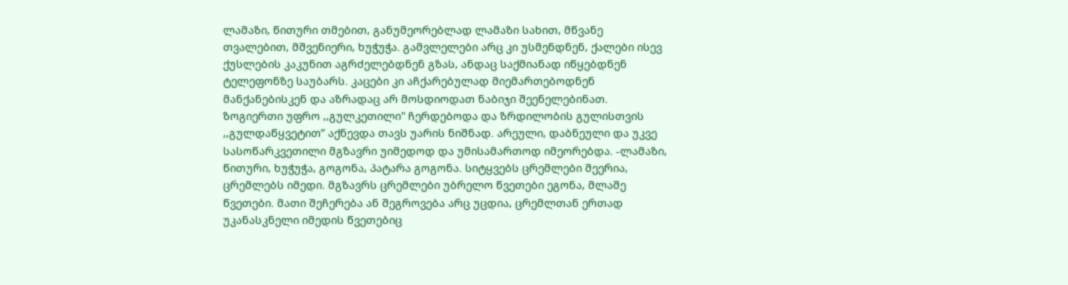ლამაზი, წითური თმებით, განუმეორებლად ლამაზი სახით, მწვანე თვალებით, მშვენიერი, ხუჭუჭა. გამვლელები არც კი უსმენდნენ, ქალები ისევ ქუსლების კაკუნით აგრძელებდნენ გზას, ანდაც საქმიანად იწყებდნენ ტელეფონზე საუბარს. კაცები კი აჩქარებულად მიემართებოდნენ მანქანებისკენ და აზრადაც არ მოსდიოდათ ნაბიჯი შეენელებინათ. ზოგიერთი უფრო ,,გულკეთილი" ჩერდებოდა და ზრდილობის გულისთვის ,,გულდაწყვეტით” აქნევდა თავს უარის ნიშნად. არეული, დაბნეული და უკვე სასოწარკვეთილი მგზავრი უიმედოდ და უმისამართოდ იმეორებდა. -ლამაზი, წითური, ხუჭუჭა, გოგონა, პატარა გოგონა. სიტყვებს ცრემლები შეერია, ცრემლებს იმედი. მგზავრს ცრემლები უბრელო წვეთები ეგონა, მლაშე წვეთები. მათი შეჩერება ან შეგროვება არც უცდია, ცრემლთან ერთად უკანასკნელი იმედის წვეთებიც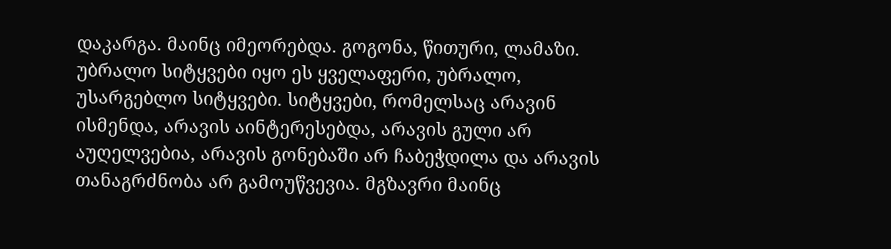დაკარგა. მაინც იმეორებდა. გოგონა, წითური, ლამაზი. უბრალო სიტყვები იყო ეს ყველაფერი, უბრალო, უსარგებლო სიტყვები. სიტყვები, რომელსაც არავინ ისმენდა, არავის აინტერესებდა, არავის გული არ აუღელვებია, არავის გონებაში არ ჩაბეჭდილა და არავის თანაგრძნობა არ გამოუწვევია. მგზავრი მაინც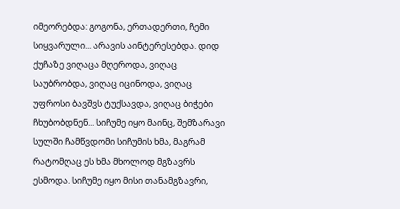იმეორებდა: გოგონა, ერთადერთი, ჩემი სიყვარული... არავის აინტერესებდა. დიდ ქუჩაზე ვიღაცა მღეროდა, ვიღაც საუბრობდა, ვიღაც იცინოდა, ვიღაც უფროსი ბავშვს ტუქსავდა, ვიღაც ბიჭები ჩხუბობდნენ... სიჩუმე იყო მაინც, შემზარავი სულში ჩამწვდომი სიჩუმის ხმა, მაგრამ რატომღაც ეს ხმა მხოლოდ მგზავრს ესმოდა. სიჩუმე იყო მისი თანამგზავრი,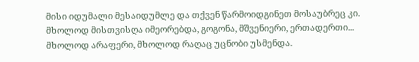მისი იდუმალი მესაიდუმლე და თქვენ წარმოიდგინეთ მოსაუბრეც კი. მხოლოდ მისთვისღა იმეორებდა, გოგონა, მშვენიერი, ერთადერთი... მხოლოდ არაფერი, მხოლოდ რაღაც უცნობი უსმენდა.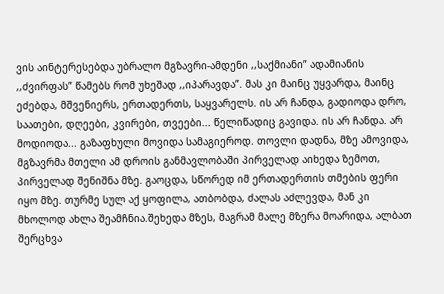ვის აინტერესებდა უბრალო მგზავრი-ამდენი ,,საქმიანი” ადამიანის ,,ძვირფას” წამებს რომ უხეშად ,,იპარავდა”. მას კი მაინც უყვარდა, მაინც ეძებდა, მშვენიერს, ერთადერთს, საყვარელს. ის არ ჩანდა, გადიოდა დრო, საათები, დღეები, კვირები, თვეები... წელიწადიც გავიდა. ის არ ჩანდა. არ მოდიოდა... გაზაფხული მოვიდა სამაგიეროდ. თოვლი დადნა, მზე ამოვიდა, მგზავრმა მთელი ამ დროის განმავლობაში პირველად აიხედა ზემოთ, პირველად შენიშნა მზე. გაოცდა, სწორედ იმ ერთადერთის თმების ფერი იყო მზე. თურმე სულ აქ ყოფილა, ათბობდა, ძალას აძლევდა, მან კი მხოლოდ ახლა შეამჩნია.შეხედა მზეს, მაგრამ მალე მზერა მოარიდა, ალბათ შერცხვა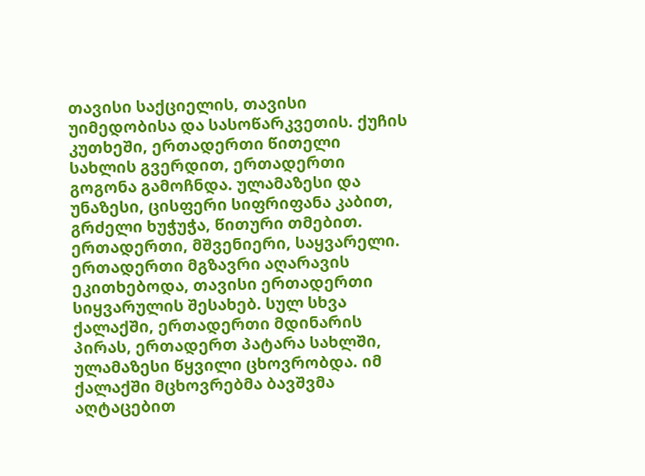თავისი საქციელის, თავისი უიმედობისა და სასოწარკვეთის. ქუჩის კუთხეში, ერთადერთი წითელი სახლის გვერდით, ერთადერთი გოგონა გამოჩნდა. ულამაზესი და უნაზესი, ცისფერი სიფრიფანა კაბით, გრძელი ხუჭუჭა, წითური თმებით. ერთადერთი, მშვენიერი, საყვარელი. ერთადერთი მგზავრი აღარავის ეკითხებოდა, თავისი ერთადერთი სიყვარულის შესახებ. სულ სხვა ქალაქში, ერთადერთი მდინარის პირას, ერთადერთ პატარა სახლში, ულამაზესი წყვილი ცხოვრობდა. იმ ქალაქში მცხოვრებმა ბავშვმა აღტაცებით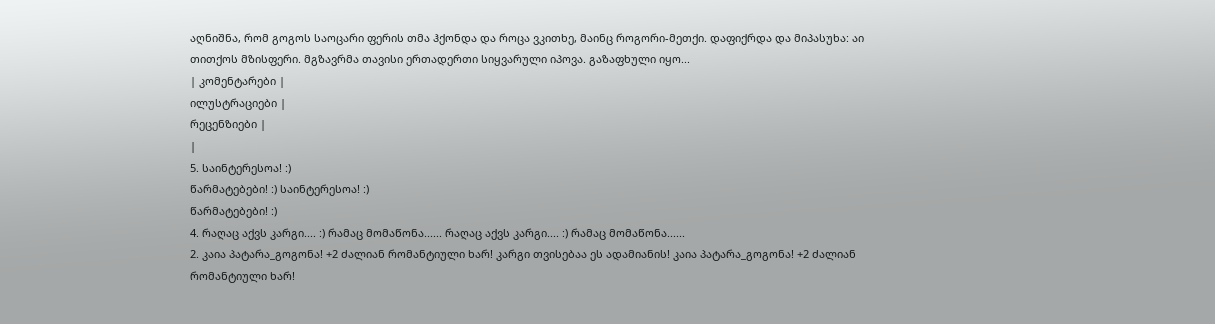აღნიშნა, რომ გოგოს საოცარი ფერის თმა ჰქონდა და როცა ვკითხე, მაინც როგორი-მეთქი. დაფიქრდა და მიპასუხა: აი თითქოს მზისფერი. მგზავრმა თავისი ერთადერთი სიყვარული იპოვა. გაზაფხული იყო...
| კომენტარები |
ილუსტრაციები |
რეცენზიები |
|
5. საინტერესოა! :)
წარმატებები! :) საინტერესოა! :)
წარმატებები! :)
4. რაღაც აქვს კარგი.... :) რამაც მომაწონა...... რაღაც აქვს კარგი.... :) რამაც მომაწონა......
2. კაია პატარა_გოგონა! +2 ძალიან რომანტიული ხარ! კარგი თვისებაა ეს ადამიანის! კაია პატარა_გოგონა! +2 ძალიან რომანტიული ხარ!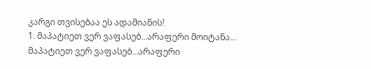კარგი თვისებაა ეს ადამიანის!
1. მაპატიეთ ვერ ვაფასებ...არაფერი მოიტანა... მაპატიეთ ვერ ვაფასებ...არაფერი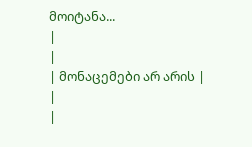მოიტანა...
|
|
| მონაცემები არ არის |
|
|